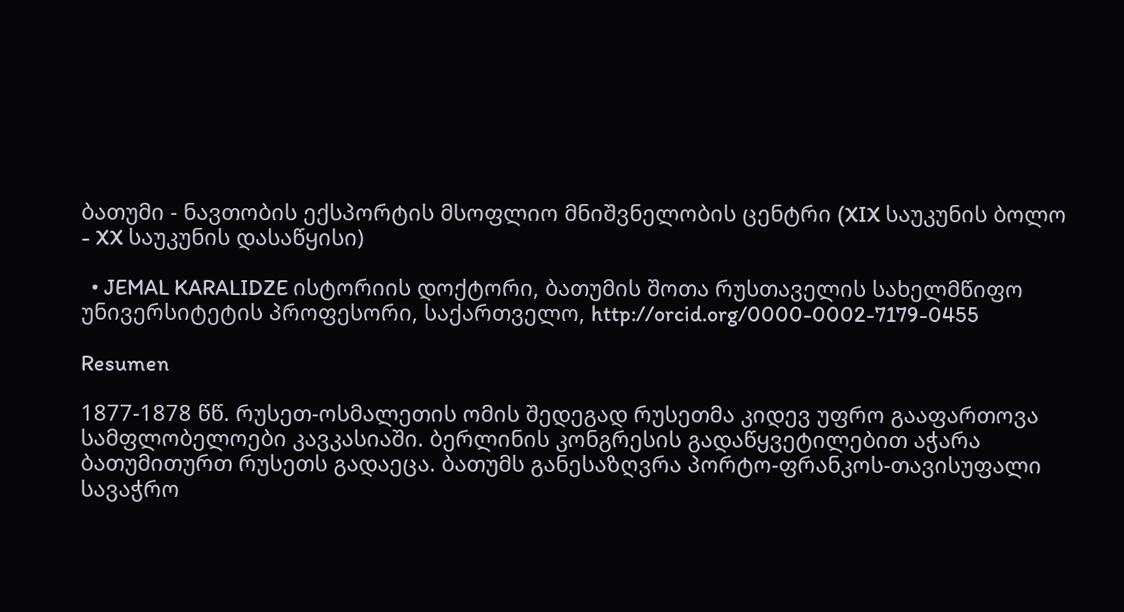ბათუმი - ნავთობის ექსპორტის მსოფლიო მნიშვნელობის ცენტრი (XIX საუკუნის ბოლო - XX საუკუნის დასაწყისი)

  • JEMAL KARALIDZE ისტორიის დოქტორი, ბათუმის შოთა რუსთაველის სახელმწიფო უნივერსიტეტის პროფესორი, საქართველო, http://orcid.org/0000-0002-7179-0455

Resumen

1877-1878 წწ. რუსეთ-ოსმალეთის ომის შედეგად რუსეთმა კიდევ უფრო გააფართოვა სამფლობელოები კავკასიაში. ბერლინის კონგრესის გადაწყვეტილებით აჭარა ბათუმითურთ რუსეთს გადაეცა. ბათუმს განესაზღვრა პორტო-ფრანკოს-თავისუფალი სავაჭრო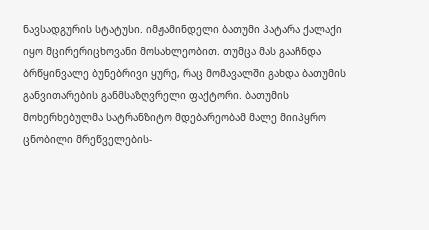ნავსადგურის სტატუსი. იმჟამინდელი ბათუმი პატარა ქალაქი იყო მცირერიცხოვანი მოსახლეობით. თუმცა მას გააჩნდა ბრწყინვალე ბუნებრივი ყურე, რაც მომავალში გახდა ბათუმის განვითარების განმსაზღვრელი ფაქტორი. ბათუმის მოხერხებულმა სატრანზიტო მდებარეობამ მალე მიიპყრო ცნობილი მრეწველების-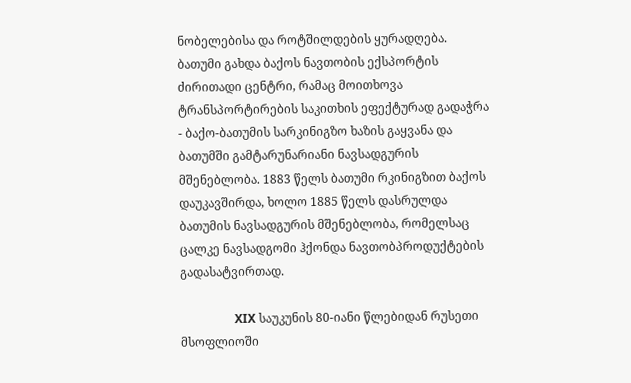ნობელებისა და როტშილდების ყურადღება. ბათუმი გახდა ბაქოს ნავთობის ექსპორტის ძირითადი ცენტრი, რამაც მოითხოვა ტრანსპორტირების საკითხის ეფექტურად გადაჭრა - ბაქო-ბათუმის სარკინიგზო ხაზის გაყვანა და ბათუმში გამტარუნარიანი ნავსადგურის მშენებლობა. 1883 წელს ბათუმი რკინიგზით ბაქოს დაუკავშირდა, ხოლო 1885 წელს დასრულდა ბათუმის ნავსადგურის მშენებლობა, რომელსაც ცალკე ნავსადგომი ჰქონდა ნავთობპროდუქტების გადასატვირთად.

                  XIX საუკუნის 80-იანი წლებიდან რუსეთი მსოფლიოში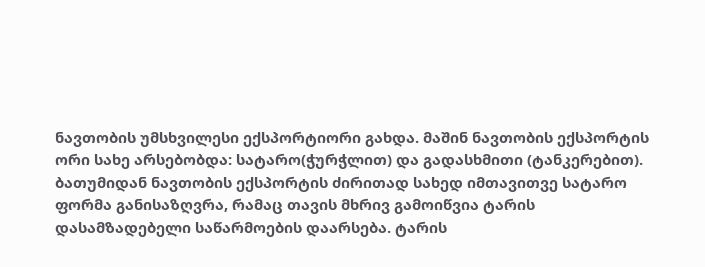ნავთობის უმსხვილესი ექსპორტიორი გახდა. მაშინ ნავთობის ექსპორტის ორი სახე არსებობდა: სატარო(ჭურჭლით) და გადასხმითი (ტანკერებით). ბათუმიდან ნავთობის ექსპორტის ძირითად სახედ იმთავითვე სატარო ფორმა განისაზღვრა, რამაც თავის მხრივ გამოიწვია ტარის დასამზადებელი საწარმოების დაარსება. ტარის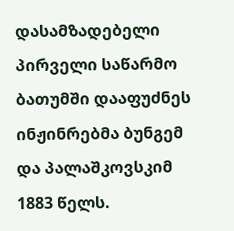დასამზადებელი პირველი საწარმო ბათუმში დააფუძნეს ინჟინრებმა ბუნგემ და პალაშკოვსკიმ 1883 წელს.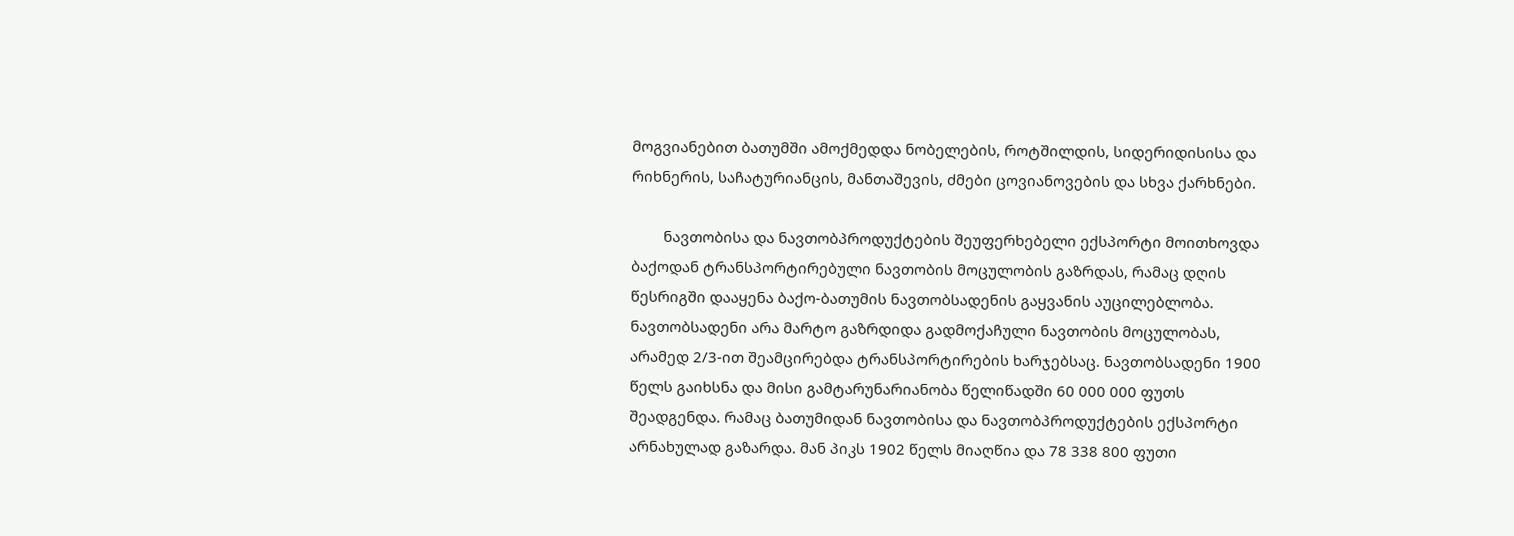მოგვიანებით ბათუმში ამოქმედდა ნობელების, როტშილდის, სიდერიდისისა და რიხნერის, საჩატურიანცის, მანთაშევის, ძმები ცოვიანოვების და სხვა ქარხნები.

        ნავთობისა და ნავთობპროდუქტების შეუფერხებელი ექსპორტი მოითხოვდა ბაქოდან ტრანსპორტირებული ნავთობის მოცულობის გაზრდას, რამაც დღის წესრიგში დააყენა ბაქო-ბათუმის ნავთობსადენის გაყვანის აუცილებლობა. ნავთობსადენი არა მარტო გაზრდიდა გადმოქაჩული ნავთობის მოცულობას, არამედ 2/3-ით შეამცირებდა ტრანსპორტირების ხარჯებსაც. ნავთობსადენი 1900 წელს გაიხსნა და მისი გამტარუნარიანობა წელიწადში 60 000 000 ფუთს შეადგენდა. რამაც ბათუმიდან ნავთობისა და ნავთობპროდუქტების ექსპორტი არნახულად გაზარდა. მან პიკს 1902 წელს მიაღწია და 78 338 800 ფუთი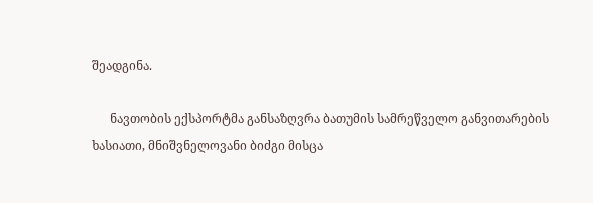შეადგინა.

      ნავთობის ექსპორტმა განსაზღვრა ბათუმის სამრეწველო განვითარების ხასიათი, მნიშვნელოვანი ბიძგი მისცა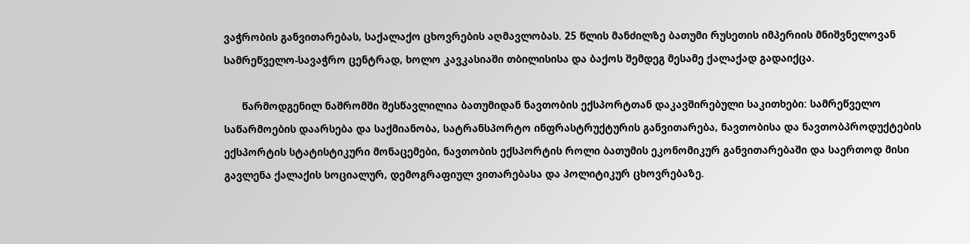ვაჭრობის განვითარებას, საქალაქო ცხოვრების აღმავლობას. 25 წლის მანძილზე ბათუმი რუსეთის იმპერიის მნიშვნელოვან სამრეწველო-სავაჭრო ცენტრად, ხოლო კავკასიაში თბილისისა და ბაქოს შემდეგ მესამე ქალაქად გადაიქცა.

      წარმოდგენილ ნაშრომში შესწავლილია ბათუმიდან ნავთობის ექსპორტთან დაკავშირებული საკითხები: სამრეწველო საწარმოების დაარსება და საქმიანობა, სატრანსპორტო ინფრასტრუქტურის განვითარება, ნავთობისა და ნავთობპროდუქტების ექსპორტის სტატისტიკური მონაცემები, ნავთობის ექსპორტის როლი ბათუმის ეკონომიკურ განვითარებაში და საერთოდ მისი გავლენა ქალაქის სოციალურ, დემოგრაფიულ ვითარებასა და პოლიტიკურ ცხოვრებაზე.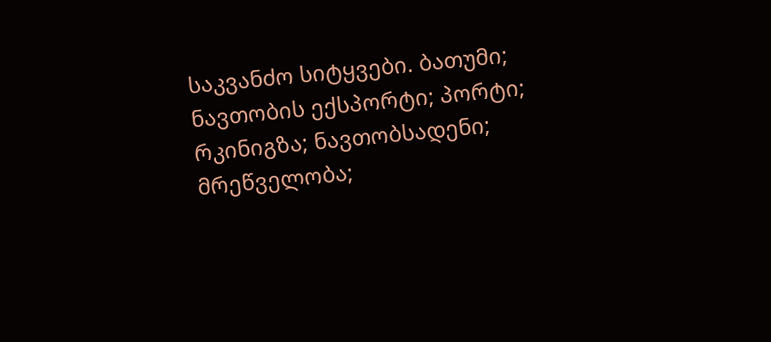საკვანძო სიტყვები. ბათუმი; ნავთობის ექსპორტი; პორტი; რკინიგზა; ნავთობსადენი; მრეწველობა;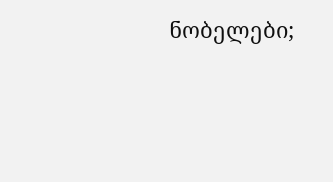ნობელები;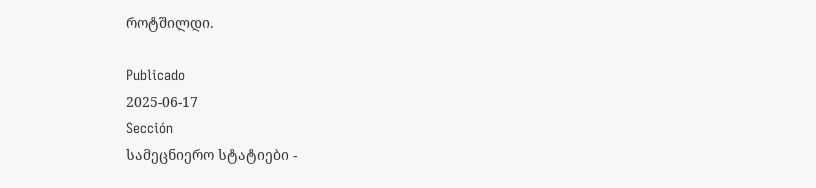როტშილდი.

Publicado
2025-06-17
Sección
სამეცნიერო სტატიები -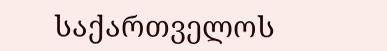საქართველოს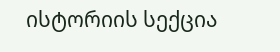ისტორიის სექცია